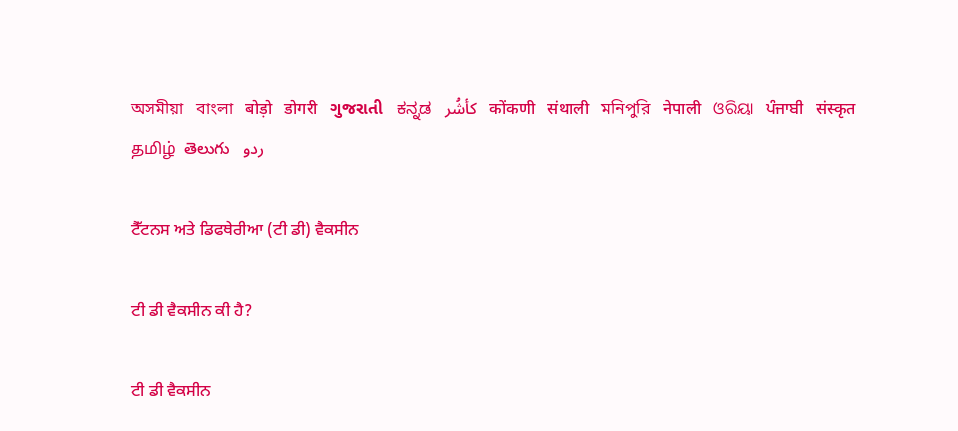অসমীয়া   বাংলা   बोड़ो   डोगरी   ગુજરાતી   ಕನ್ನಡ   كأشُر   कोंकणी   संथाली   মনিপুরি   नेपाली   ଓରିୟା   ਪੰਜਾਬੀ   संस्कृत   தமிழ்  తెలుగు   ردو

ਟੈੱਟਨਸ ਅਤੇ ਡਿਫਥੇਰੀਆ (ਟੀ ਡੀ) ਵੈਕਸੀਨ

ਟੀ ਡੀ ਵੈਕਸੀਨ ਕੀ ਹੈ?

ਟੀ ਡੀ ਵੈਕਸੀਨ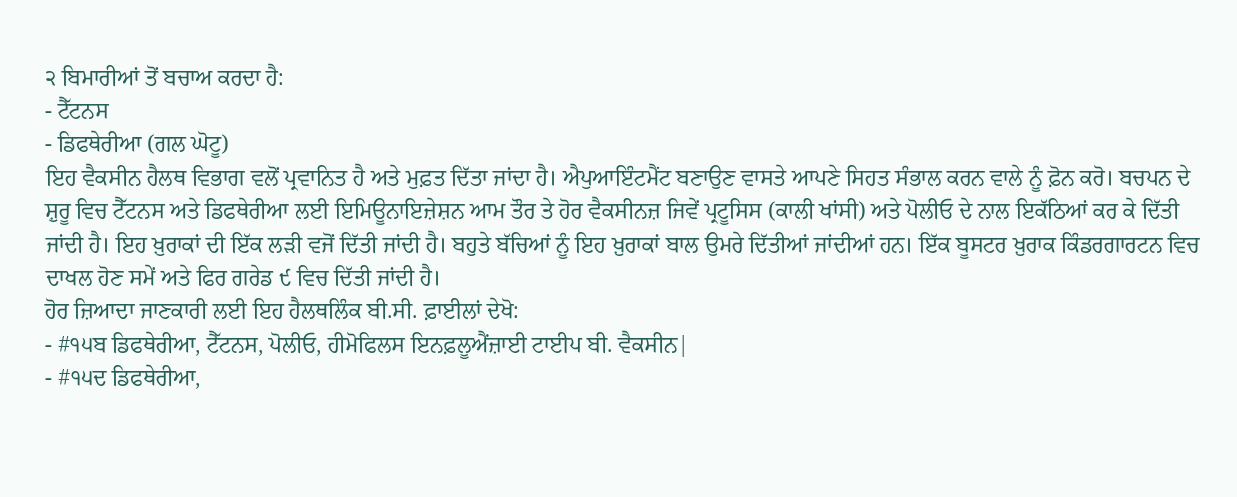੨ ਬਿਮਾਰੀਆਂ ਤੋਂ ਬਚਾਅ ਕਰਦਾ ਹੈ:
- ਟੈੱਟਨਸ
- ਡਿਫਥੇਰੀਆ (ਗਲ ਘੋਟੂ)
ਇਹ ਵੈਕਸੀਨ ਹੈਲਥ ਵਿਭਾਗ ਵਲੋਂ ਪ੍ਰਵਾਨਿਤ ਹੈ ਅਤੇ ਮੁਫ਼ਤ ਦਿੱਤਾ ਜਾਂਦਾ ਹੈ। ਐਪੁਆਇੰਟਮੈਂਟ ਬਣਾਉਣ ਵਾਸਤੇ ਆਪਣੇ ਸਿਹਤ ਸੰਭਾਲ ਕਰਨ ਵਾਲੇ ਨੂੰ ਫ਼ੋਨ ਕਰੋ। ਬਚਪਨ ਦੇ ਸ਼ੁਰੂ ਵਿਚ ਟੈੱਟਨਸ ਅਤੇ ਡਿਫਥੇਰੀਆ ਲਈ ਇਮਿਊਨਾਇਜ਼ੇਸ਼ਨ ਆਮ ਤੌਰ ਤੇ ਹੋਰ ਵੈਕਸੀਨਜ਼ ਜਿਵੇਂ ਪ੍ਰਟੂਸਿਸ (ਕਾਲੀ ਖਾਂਸੀ) ਅਤੇ ਪੋਲੀਓ ਦੇ ਨਾਲ ਇਕੱਠਿਆਂ ਕਰ ਕੇ ਦਿੱਤੀ ਜਾਂਦੀ ਹੈ। ਇਹ ਖ਼ੁਰਾਕਾਂ ਦੀ ਇੱਕ ਲੜੀ ਵਜੋਂ ਦਿੱਤੀ ਜਾਂਦੀ ਹੈ। ਬਹੁਤੇ ਬੱਚਿਆਂ ਨੂੰ ਇਹ ਖ਼ੁਰਾਕਾਂ ਬਾਲ ਉਮਰੇ ਦਿੱਤੀਆਂ ਜਾਂਦੀਆਂ ਹਨ। ਇੱਕ ਬੂਸਟਰ ਖ਼ੁਰਾਕ ਕਿੰਡਰਗਾਰਟਨ ਵਿਚ ਦਾਖਲ ਹੋਣ ਸਮੇਂ ਅਤੇ ਫਿਰ ਗਰੇਡ ੯ ਵਿਚ ਦਿੱਤੀ ਜਾਂਦੀ ਹੈ।
ਹੋਰ ਜ਼ਿਆਦਾ ਜਾਣਕਾਰੀ ਲਈ ਇਹ ਹੈਲਥਲਿੰਕ ਬੀ.ਸੀ. ਫ਼ਾਈਲਾਂ ਦੇਖੋ:
- #੧੫ਬ ਡਿਫਥੇਰੀਆ, ਟੈੱਟਨਸ, ਪੋਲੀਓ, ਹੀਮੋਫਿਲਸ ਇਨਫ਼ਲੂਐਂਜ਼ਾਈ ਟਾਈਪ ਬੀ. ਵੈਕਸੀਨ|
- #੧੫ਦ ਡਿਫਥੇਰੀਆ,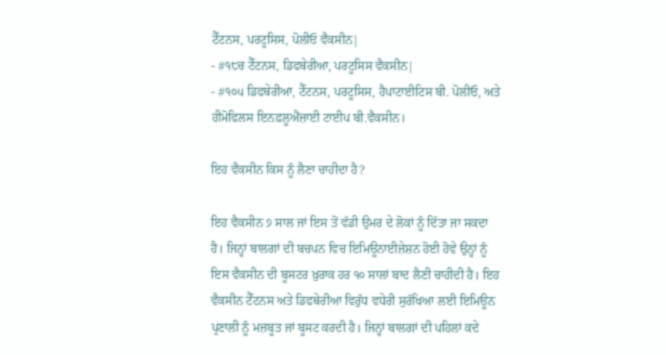ਟੈੱਟਨਸ, ਪਰਟੂਸਿਸ, ਪੋਲੀਓ ਵੈਕਸੀਨ|
- #੧੮ਚ ਟੈੱਟਨਸ, ਡਿਫਥੇਰੀਆ, ਪਰਟੂਸਿਸ ਵੈਕਸੀਨ|
- #੧੦੫ ਡਿਫਥੇਰੀਆ, ਟੈੱਟਨਸ, ਪਰਟੂਸਿਸ, ਹੈਪਾਟਾਈਟਿਸ ਬੀ. ਪੋਲੀਓ, ਅਤੇ ਹੀਮੋਫਿਲਸ ਇਨਫ਼ਲੂਐਂਜ਼ਾਈ ਟਾਈਪ ਬੀ.ਵੈਕਸੀਨ।

ਇਹ ਵੈਕਸੀਨ ਕਿਸ ਨੂੰ ਲੈਣਾ ਚਾਹੀਦਾ ਹੈ?

ਇਹ ਵੈਕਸੀਨ ੭ ਸਾਲ ਜਾਂ ਇਸ ਤੋਂ ਵੱਡੀ ਉਮਰ ਦੇ ਲੋਕਾਂ ਨੂੰ ਦਿੱਤਾ ਜਾ ਸਕਦਾ ਹੈ। ਜਿਨ੍ਹਾਂ ਬਾਲਗਾਂ ਦੀ ਬਚਪਨ ਵਿਚ ਇਮਿਊਨਾਈਜ਼ੇਸ਼ਨ ਹੋਈ ਹੋਵੇ ਉਨ੍ਹਾਂ ਨੂੰ ਇਸ ਵੈਕਸੀਨ ਦੀ ਬੂਸਟਰ ਖ਼ੁਰਾਕ ਹਰ ੧੦ ਸਾਲਾਂ ਬਾਦ ਲੈਣੀ ਚਾਹੀਦੀ ਹੈ। ਇਹ ਵੈਕਸੀਨ ਟੈੱਟਨਸ ਅਤੇ ਡਿਫਥੇਰੀਆ ਵਿਰੁੱਧ ਵਧੇਰੀ ਸੁਰੱਖਿਆ ਲਈ ਇਮਿਊਨ ਪ੍ਰਣਾਲੀ ਨੂੰ ਮਜ਼ਬੂਤ ਜਾਂ ਬੂਸਟ ਕਰਦੀ ਹੈ। ਜਿਨ੍ਹਾਂ ਬਾਲਗਾਂ ਦੀ ਪਹਿਲਾਂ ਕਦੇ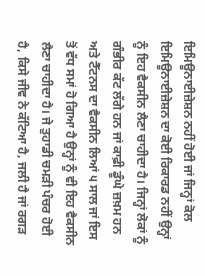ਇਮਿਊਨਾਈਜ਼ੇਸ਼ਨ ਨਹੀਂ ਹੋਈ ਜਾਂ ਜਿਨ੍ਹਾਂ ਕੋਲ ਇਮਿਊਨਾਈਜ਼ੇਸ਼ਨ ਦਾ ਕੋਈ ਰਿਕਾਰਡ ਨਹੀਂ ਉਨ੍ਹਾਂ ਨੂੰ ਇਹ ਵੈਕਸੀਨ ਲੈਣਾ ਚਾਹੀਦਾ ਹੈ। ਜਿਨ੍ਹਾਂ ਲੋਕਾਂ ਨੂੰ ਗੰਭੀਰ ਕੱਟ ਲੱਗੇ ਹਨ ਜਾਂ ਕਾਫ਼ੀ ਡੂੰਘੇ ਜ਼ਖ਼ਮ ਹਨ ਅਤੇ ਟੈੱਟਨਸ ਦਾ ਵੈਕਸੀਨ ਲਿਆਂ ੫ ਸਾਲ ਜਾਂ ਇਸ ਤੋਂ ਵੱਧ ਸਮਾਂ ਹੋ ਗਿਆ ਹੈ ਉਨ੍ਹਾਂ ਨੂੰ ਵੀ ਇਹ ਵੈਕਸੀਨ ਲੈਣਾ ਚਾਹੀਦਾ ਹੈ। ਜੇ ਤੁਹਾਡੀ ਚਮੜੀ ਪੰਚਰ ਹੋਈ ਹੈ, ਕਿਸੇ ਜੀਵ ਨੇ ਕੱਟਿਆ ਹੈ, ਜਲੀ ਹੈ ਜਾਂ ਰਗੜ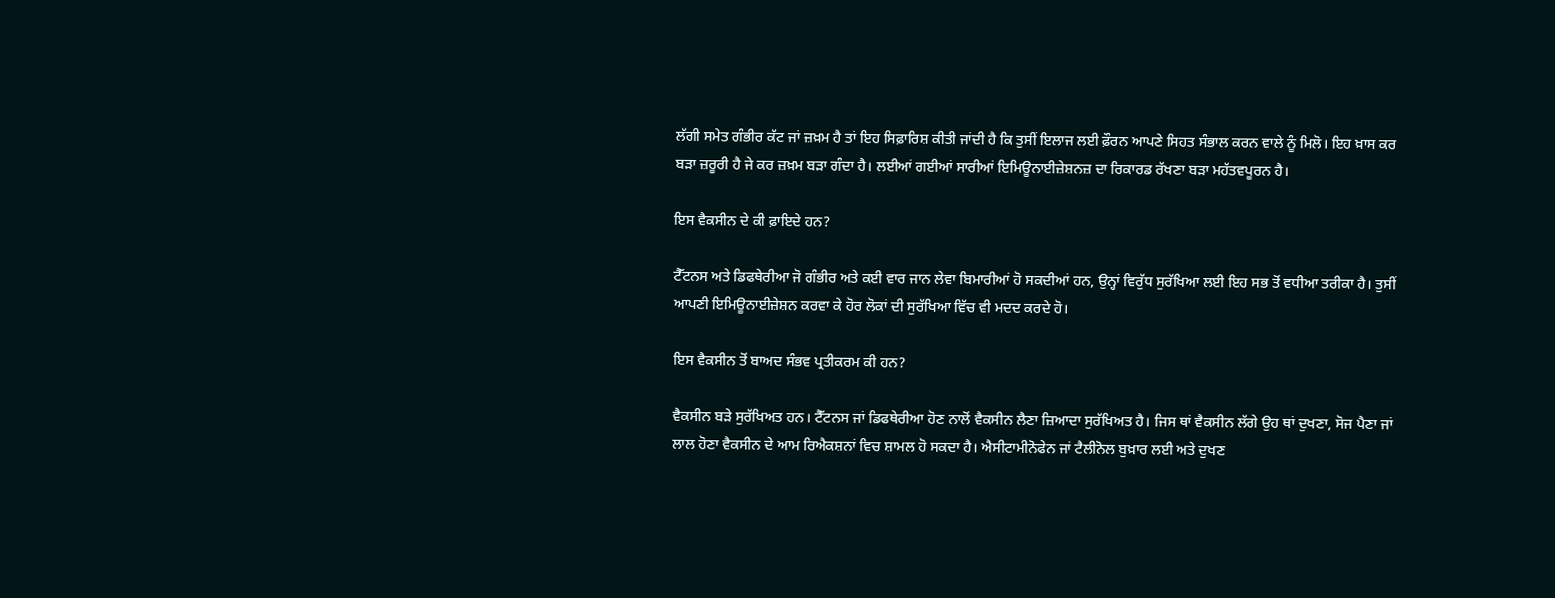ਲੱਗੀ ਸਮੇਤ ਗੰਭੀਰ ਕੱਟ ਜਾਂ ਜ਼ਖ਼ਮ ਹੈ ਤਾਂ ਇਹ ਸਿਫ਼ਾਰਿਸ਼ ਕੀਤੀ ਜਾਂਦੀ ਹੈ ਕਿ ਤੁਸੀਂ ਇਲਾਜ ਲਈ ਫ਼ੌਰਨ ਆਪਣੇ ਸਿਹਤ ਸੰਭਾਲ ਕਰਨ ਵਾਲੇ ਨੂੰ ਮਿਲੋ। ਇਹ ਖ਼ਾਸ ਕਰ ਬੜਾ ਜ਼ਰੂਰੀ ਹੈ ਜੇ ਕਰ ਜ਼ਖ਼ਮ ਬੜਾ ਗੰਦਾ ਹੈ। ਲਈਆਂ ਗਈਆਂ ਸਾਰੀਆਂ ਇਮਿਊਨਾਈਜ਼ੇਸ਼ਨਜ਼ ਦਾ ਰਿਕਾਰਡ ਰੱਖਣਾ ਬੜਾ ਮਹੱਤਵਪੂਰਨ ਹੈ।

ਇਸ ਵੈਕਸੀਨ ਦੇ ਕੀ ਫ਼ਾਇਦੇ ਹਨ?

ਟੈੱਟਨਸ ਅਤੇ ਡਿਫਥੇਰੀਆ ਜੋ ਗੰਭੀਰ ਅਤੇ ਕਈ ਵਾਰ ਜਾਨ ਲੇਵਾ ਬਿਮਾਰੀਆਂ ਹੋ ਸਕਦੀਆਂ ਹਨ, ਉਨ੍ਹਾਂ ਵਿਰੁੱਧ ਸੁਰੱਖਿਆ ਲਈ ਇਹ ਸਭ ਤੋਂ ਵਧੀਆ ਤਰੀਕਾ ਹੈ। ਤੁਸੀਂ ਆਪਣੀ ਇਮਿਊਨਾਈਜ਼ੇਸ਼ਨ ਕਰਵਾ ਕੇ ਹੋਰ ਲੋਕਾਂ ਦੀ ਸੁਰੱਖਿਆ ਵਿੱਚ ਵੀ ਮਦਦ ਕਰਦੇ ਹੋ।

ਇਸ ਵੈਕਸੀਨ ਤੋਂ ਬਾਅਦ ਸੰਭਵ ਪ੍ਰਤੀਕਰਮ ਕੀ ਹਨ?

ਵੈਕਸੀਨ ਬੜੇ ਸੁਰੱਖਿਅਤ ਹਨ। ਟੈੱਟਨਸ ਜਾਂ ਡਿਫਥੇਰੀਆ ਹੋਣ ਨਾਲੋਂ ਵੈਕਸੀਨ ਲੈਣਾ ਜ਼ਿਆਦਾ ਸੁਰੱਖਿਅਤ ਹੈ। ਜਿਸ ਥਾਂ ਵੈਕਸੀਨ ਲੱਗੇ ਉਹ ਥਾਂ ਦੁਖਣਾ, ਸੋਜ ਪੈਣਾ ਜਾਂ ਲਾਲ ਹੋਣਾ ਵੈਕਸੀਨ ਦੇ ਆਮ ਰਿਐਕਸ਼ਨਾਂ ਵਿਚ ਸ਼ਾਮਲ ਹੋ ਸਕਦਾ ਹੈ। ਐਸੀਟਾਮੀਨੋਫੇਨ ਜਾਂ ਟੈਲੀਨੋਲ ਬੁਖ਼ਾਰ ਲਈ ਅਤੇ ਦੁਖਣ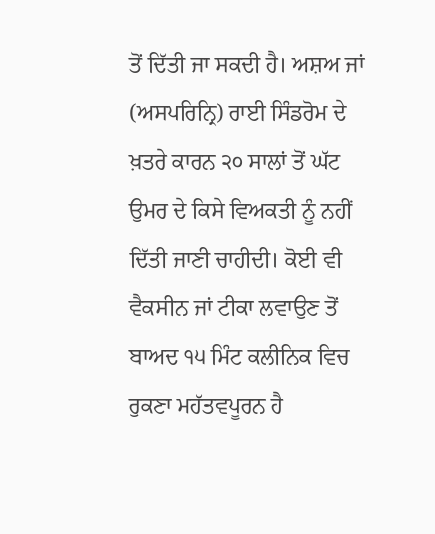ਤੋਂ ਦਿੱਤੀ ਜਾ ਸਕਦੀ ਹੈ। ਅਸ਼ਅ ਜਾਂ (ਅਸਪਰਿਨ੍ਰਿ) ਰਾਈ ਸਿੰਡਰੋਮ ਦੇ ਖ਼ਤਰੇ ਕਾਰਨ ੨੦ ਸਾਲਾਂ ਤੋਂ ਘੱਟ ਉਮਰ ਦੇ ਕਿਸੇ ਵਿਅਕਤੀ ਨੂੰ ਨਹੀਂ ਦਿੱਤੀ ਜਾਣੀ ਚਾਹੀਦੀ। ਕੋਈ ਵੀ ਵੈਕਸੀਨ ਜਾਂ ਟੀਕਾ ਲਵਾਉਣ ਤੋਂ ਬਾਅਦ ੧੫ ਮਿੰਟ ਕਲੀਨਿਕ ਵਿਚ ਰੁਕਣਾ ਮਹੱਤਵਪੂਰਨ ਹੈ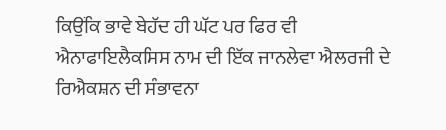ਕਿਉਂਕਿ ਭਾਵੇ ਬੇਹੱਦ ਹੀ ਘੱਟ ਪਰ ਫਿਰ ਵੀ ਐਨਾਫਾਇਲੈਕਸਿਸ ਨਾਮ ਦੀ ਇੱਕ ਜਾਨਲੇਵਾ ਐਲਰਜੀ ਦੇ ਰਿਐਕਸ਼ਨ ਦੀ ਸੰਭਾਵਨਾ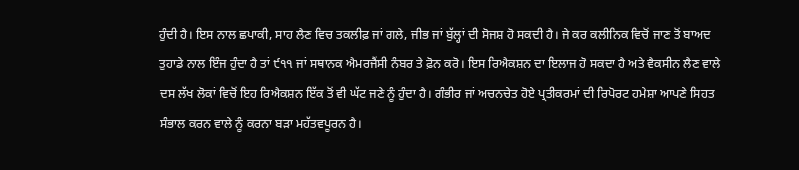ਹੁੰਦੀ ਹੈ। ਇਸ ਨਾਲ ਛਪਾਕੀ, ਸਾਹ ਲੈਣ ਵਿਚ ਤਕਲੀਫ਼ ਜਾਂ ਗਲੇ, ਜੀਭ ਜਾਂ ਬੁੱਲ੍ਹਾਂ ਦੀ ਸੋਜਸ਼ ਹੋ ਸਕਦੀ ਹੈ। ਜੇ ਕਰ ਕਲੀਨਿਕ ਵਿਚੋਂ ਜਾਣ ਤੋਂ ਬਾਅਦ ਤੁਹਾਡੇ ਨਾਲ ਇੰਜ ਹੁੰਦਾ ਹੈ ਤਾਂ ੯੧੧ ਜਾਂ ਸਥਾਨਕ ਐਮਰਜੈਂਸੀ ਨੰਬਰ ਤੇ ਫ਼ੋਨ ਕਰੋ। ਇਸ ਰਿਐਕਸ਼ਨ ਦਾ ਇਲਾਜ ਹੋ ਸਕਦਾ ਹੈ ਅਤੇ ਵੈਕਸੀਨ ਲੈਣ ਵਾਲੇ ਦਸ ਲੱਖ ਲੋਕਾਂ ਵਿਚੋਂ ਇਹ ਰਿਐਕਸ਼ਨ ਇੱਕ ਤੋਂ ਵੀ ਘੱਟ ਜਣੇ ਨੂੰ ਹੁੰਦਾ ਹੈ। ਗੰਭੀਰ ਜਾਂ ਅਚਨਚੇਤ ਹੋਏ ਪ੍ਰਤੀਕਰਮਾਂ ਦੀ ਰਿਪੋਰਟ ਹਮੇਸ਼ਾ ਆਪਣੇ ਸਿਹਤ ਸੰਭਾਲ ਕਰਨ ਵਾਲੇ ਨੂੰ ਕਰਨਾ ਬੜਾ ਮਹੱਤਵਪੂਰਨ ਹੈ।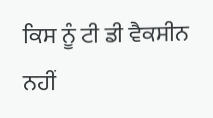ਕਿਸ ਨੂੰ ਟੀ ਡੀ ਵੈਕਸੀਨ ਨਹੀਂ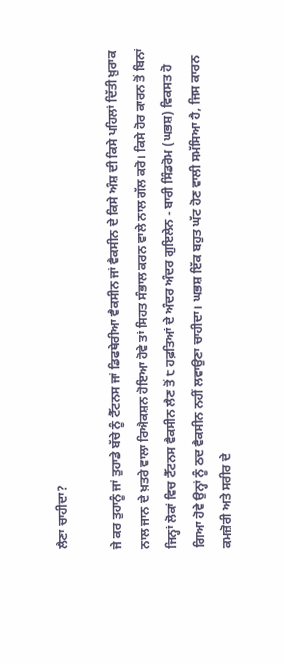ਲੈਣਾ ਚਾਹੀਦਾ?

ਜੇ ਕਰ ਤੁਹਾਨੂੰ ਜਾਂ ਤੁਹਾਡੇ ਬੱਚੇ ਨੂੰ ਟੈੱਟਨਸ ਜਾਂ ਡਿਫਥੇਰੀਆ ਵੈਕਸੀਨ ਜਾਂ ਵੈਕਸੀਨ ਦੇ ਕਿਸੇ ਅੰਸ਼ ਦੀ ਕਿਸੇ ਪਹਿਲਾਂ ਦਿੱਤੀ ਖ਼ੁਰਾਕ ਨਾਲ ਜਾਨ ਦੇ ਖ਼ਤਰੇ ਵਾਲਾ ਰਿਐਕਸ਼ਨ ਹੋਇਆ ਹੋਵੇ ਤਾਂ ਸਿਹਤ ਸੰਭਾਲ ਕਰਨ ਵਾਲੇ ਨਾਲ ਗੱਲ ਕਰੋ। ਕਿਸੇ ਹੋਰ ਕਾਰਨ ਤੋਂ ਬਿਨਾਂ ਜਿਨ੍ਹਾਂ ਲੋਕਾਂ ਵਿਚ ਟੈੱਟਨਸ ਵੈਕਸੀਨ ਲੈਣ ਤੋਂ ੮ ਹਫ਼ਤਿਆਂ ਦੇ ਅੰਦਰ ਅੰਦਰ ਗੁਇਲੇਨ - ਬਾਰੀ ਸਿੰਡਰੋਮ (ਘਭਸ਼) ਵਿਕਸਤ ਹੋ ਗਿਆ ਹੋਵੇ ਉਨ੍ਹਾਂ ਨੂੰ ਠਦ ਵੈਕਸੀਨ ਨਹੀਂ ਲਵਾਉਣਾ ਚਾਹੀਦਾ। ਘਭਸ਼ ਇੱਕ ਬਹੁਤ ਘੱਟ ਹੋਣ ਵਾਲੀ ਸਮੱਸਿਆ ਹੈ, ਜਿਸ ਕਾਰਨ ਕਮਜ਼ੋਰੀ ਅਤੇ ਸਰੀਰ ਦੇ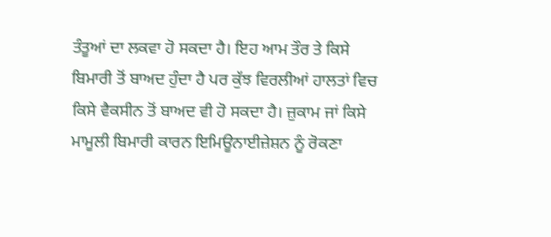ਤੰਤੂਆਂ ਦਾ ਲਕਵਾ ਹੋ ਸਕਦਾ ਹੈ। ਇਹ ਆਮ ਤੌਰ ਤੇ ਕਿਸੇ ਬਿਮਾਰੀ ਤੋਂ ਬਾਅਦ ਹੁੰਦਾ ਹੈ ਪਰ ਕੁੱਝ ਵਿਰਲੀਆਂ ਹਾਲਤਾਂ ਵਿਚ ਕਿਸੇ ਵੈਕਸੀਨ ਤੋਂ ਬਾਅਦ ਵੀ ਹੋ ਸਕਦਾ ਹੈ। ਜ਼ੁਕਾਮ ਜਾਂ ਕਿਸੇ ਮਾਮੂਲੀ ਬਿਮਾਰੀ ਕਾਰਨ ਇਮਿਊਨਾਈਜ਼ੇਸ਼ਨ ਨੂੰ ਰੋਕਣਾ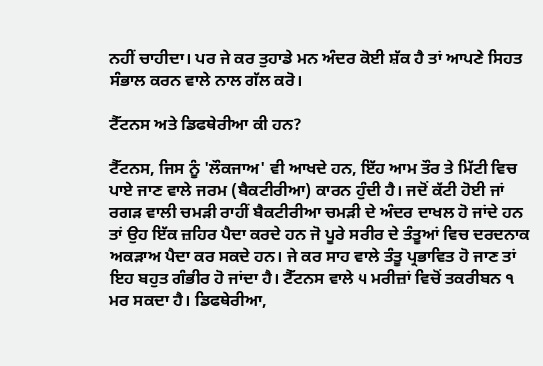ਨਹੀਂ ਚਾਹੀਦਾ। ਪਰ ਜੇ ਕਰ ਤੁਹਾਡੇ ਮਨ ਅੰਦਰ ਕੋਈ ਸ਼ੱਕ ਹੈ ਤਾਂ ਆਪਣੇ ਸਿਹਤ ਸੰਭਾਲ ਕਰਨ ਵਾਲੇ ਨਾਲ ਗੱਲ ਕਰੋ।

ਟੈੱਟਨਸ ਅਤੇ ਡਿਫਥੇਰੀਆ ਕੀ ਹਨ?

ਟੈੱਟਨਸ, ਜਿਸ ਨੂੰ 'ਲੌਕਜਾਅ' ਵੀ ਆਖਦੇ ਹਨ, ਇੱਹ ਆਮ ਤੌਰ ਤੇ ਮਿੱਟੀ ਵਿਚ ਪਾਏ ਜਾਣ ਵਾਲੇ ਜਰਮ (ਬੈਕਟੀਰੀਆ) ਕਾਰਨ ਹੁੰਦੀ ਹੈ। ਜਦੋਂ ਕੱਟੀ ਹੋਈ ਜਾਂ ਰਗੜ ਵਾਲੀ ਚਮੜੀ ਰਾਹੀਂ ਬੈਕਟੀਰੀਆ ਚਮੜੀ ਦੇ ਅੰਦਰ ਦਾਖਲ ਹੋ ਜਾਂਦੇ ਹਨ ਤਾਂ ਉਹ ਇੱਕ ਜ਼ਹਿਰ ਪੈਦਾ ਕਰਦੇ ਹਨ ਜੋ ਪੂਰੇ ਸਰੀਰ ਦੇ ਤੰਤੂਆਂ ਵਿਚ ਦਰਦਨਾਕ ਅਕੜਾਅ ਪੈਦਾ ਕਰ ਸਕਦੇ ਹਨ। ਜੇ ਕਰ ਸਾਹ ਵਾਲੇ ਤੰਤੂ ਪ੍ਰਭਾਵਿਤ ਹੋ ਜਾਣ ਤਾਂ ਇਹ ਬਹੁਤ ਗੰਭੀਰ ਹੋ ਜਾਂਦਾ ਹੈ। ਟੈੱਟਨਸ ਵਾਲੇ ੫ ਮਰੀਜ਼ਾਂ ਵਿਚੋਂ ਤਕਰੀਬਨ ੧ ਮਰ ਸਕਦਾ ਹੈ। ਡਿਫਥੇਰੀਆ,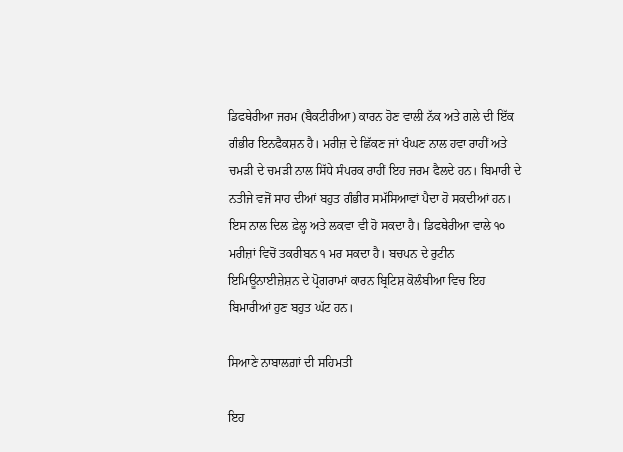ਡਿਫਥੇਰੀਆ ਜਰਮ (ਬੈਕਟੀਰੀਆ) ਕਾਰਨ ਹੋਣ ਵਾਲੀ ਨੱਕ ਅਤੇ ਗਲੇ ਦੀ ਇੱਕ ਗੰਭੀਰ ਇਨਫੈਕਸ਼ਨ ਹੈ। ਮਰੀਜ਼ ਦੇ ਛਿੱਕਣ ਜਾਂ ਖੰਘਣ ਨਾਲ ਹਵਾ ਰਾਹੀਂ ਅਤੇ ਚਮੜੀ ਦੇ ਚਮੜੀ ਨਾਲ ਸਿੱਧੇ ਸੰਪਰਕ ਰਾਹੀਂ ਇਹ ਜਰਮ ਫੈਲਦੇ ਹਨ। ਬਿਮਾਰੀ ਦੇ ਨਤੀਜੇ ਵਜੋਂ ਸਾਹ ਦੀਆਂ ਬਹੁਤ ਗੰਭੀਰ ਸਮੱਸਿਆਵਾਂ ਪੈਦਾ ਹੋ ਸਕਦੀਆਂ ਹਨ। ਇਸ ਨਾਲ ਦਿਲ ਫ਼ੇਲ੍ਹ ਅਤੇ ਲਕਵਾ ਵੀ ਹੋ ਸਕਦਾ ਹੈ। ਡਿਫਥੇਰੀਆ ਵਾਲੇ ੧੦ ਮਰੀਜ਼ਾਂ ਵਿਚੋਂ ਤਕਰੀਬਨ ੧ ਮਰ ਸਕਦਾ ਹੈ। ਬਚਪਨ ਦੇ ਰੁਟੀਨ ਇਮਿਊਨਾਈਜ਼ੇਸ਼ਨ ਦੇ ਪ੍ਰੋਗਰਾਮਾਂ ਕਾਰਨ ਬ੍ਰਿਟਿਸ਼ ਕੋਲੰਬੀਆ ਵਿਚ ਇਹ ਬਿਮਾਰੀਆਂ ਹੁਣ ਬਹੁਤ ਘੱਟ ਹਨ।

ਸਿਆਣੇ ਨਾਬਾਲਗ਼ਾਂ ਦੀ ਸਹਿਮਤੀ

ਇਹ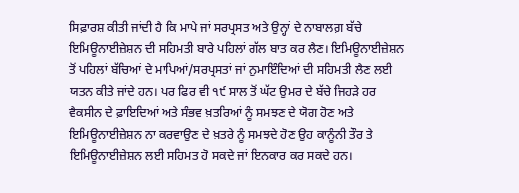ਸਿਫ਼ਾਰਸ਼ ਕੀਤੀ ਜਾਂਦੀ ਹੈ ਕਿ ਮਾਪੇ ਜਾਂ ਸਰਪ੍ਰਸਤ ਅਤੇ ਉਨ੍ਹਾਂ ਦੇ ਨਾਬਾਲਗ਼ ਬੱਚੇ ਇਮਿਊਨਾਈਜ਼ੇਸ਼ਨ ਦੀ ਸਹਿਮਤੀ ਬਾਰੇ ਪਹਿਲਾਂ ਗੱਲ ਬਾਤ ਕਰ ਲੈਣ। ਇਮਿਊਨਾਈਜ਼ੇਸ਼ਨ ਤੋਂ ਪਹਿਲਾਂ ਬੱਚਿਆਂ ਦੇ ਮਾਪਿਆਂ/ਸਰਪ੍ਰਸਤਾਂ ਜਾਂ ਨੁਮਾਇੰਦਿਆਂ ਦੀ ਸਹਿਮਤੀ ਲੈਣ ਲਈ ਯਤਨ ਕੀਤੇ ਜਾਂਦੇ ਹਨ। ਪਰ ਫਿਰ ਵੀ ੧੯ ਸਾਲ ਤੋਂ ਘੱਟ ਉਮਰ ਦੇ ਬੱਚੇ ਜਿਹੜੇ ਹਰ ਵੈਕਸੀਨ ਦੇ ਫ਼ਾਇਦਿਆਂ ਅਤੇ ਸੰਭਵ ਖ਼ਤਰਿਆਂ ਨੂੰ ਸਮਝਣ ਦੇ ਯੋਗ ਹੋਣ ਅਤੇ ਇਮਿਊਨਾਈਜ਼ੇਸ਼ਨ ਨਾ ਕਰਵਾਉਣ ਦੇ ਖ਼ਤਰੇ ਨੂੰ ਸਮਝਦੇ ਹੋਣ ਉਹ ਕਾਨੂੰਨੀ ਤੌਰ ਤੇ ਇਮਿਊਨਾਈਜ਼ੇਸ਼ਨ ਲਈ ਸਹਿਮਤ ਹੋ ਸਕਦੇ ਜਾਂ ਇਨਕਾਰ ਕਰ ਸਕਦੇ ਹਨ।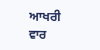ਆਖਰੀ ਵਾਰ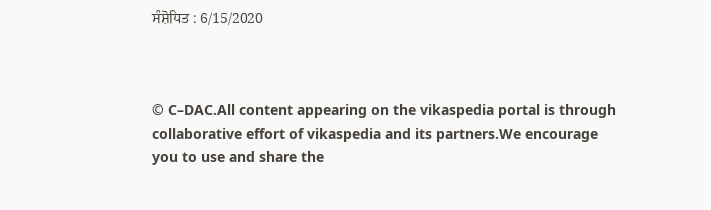ਸੰਸ਼ੋਧਿਤ : 6/15/2020



© C–DAC.All content appearing on the vikaspedia portal is through collaborative effort of vikaspedia and its partners.We encourage you to use and share the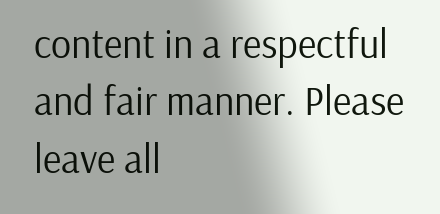content in a respectful and fair manner. Please leave all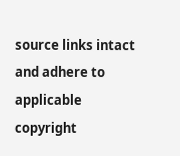source links intact and adhere to applicable copyright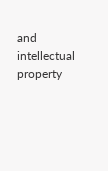and intellectual property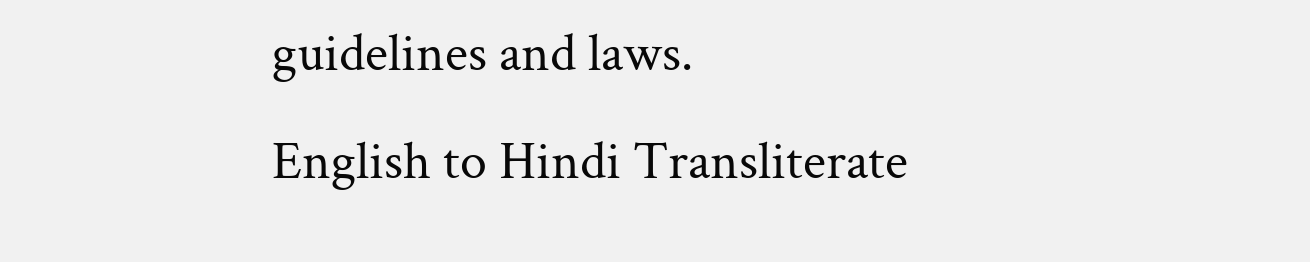guidelines and laws.
English to Hindi Transliterate